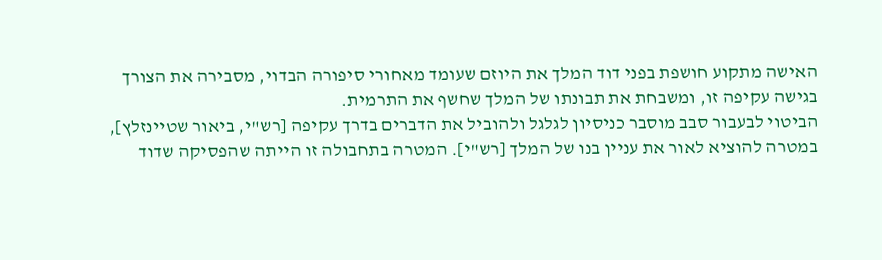האישה מתקוע חושפת בפני דוד המלך את היוזם שעומד מאחורי סיפורה הבדוי, מסבירה את הצורך בגישה עקיפה זו, ומשבחת את תבונתו של המלך שחשף את התרמית.
הביטוי לבעבור סבב מוסבר כניסיון לגלגל ולהוביל את הדברים בדרך עקיפה [רש"י, ביאור שטיינזלץ], במטרה להוציא לאור את עניין בנו של המלך [רש"י]. המטרה בתחבולה זו הייתה שהפסיקה שדוד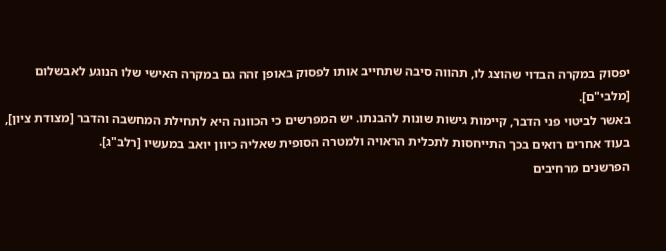יפסוק במקרה הבדוי שהוצג לו, תהווה סיבה שתחייב אותו לפסוק באופן זהה גם במקרה האישי שלו הנוגע לאבשלום [מלבי"ם].
באשר לביטוי פני הדבר, קיימות גישות שונות להבנתו. יש המפרשים כי הכוונה היא לתחילת המחשבה והדבר [מצודת ציון], בעוד אחרים רואים בכך התייחסות לתכלית הראויה ולמטרה הסופית שאליה כיוון יואב במעשיו [רלב"ג].
הפרשנים מרחיבים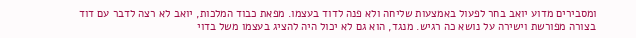ומסבירים מדוע יואב בחר לפעול באמצעות שליחה ולא פנה לדוד בעצמו. מפאת כבוד המלכות, יואב לא רצה לדבר עם דוד בצורה מפורשת וישירה על נושא כה רגיש. מנגד, הוא גם לא יכול היה להציג בעצמו משל בדוי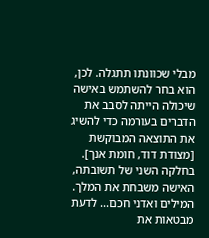מבלי שכוונתו תתגלה. לכן, הוא בחר להשתמש באישה שיכולה הייתה לסבב את הדברים בעורמה כדי להשיג את התוצאה המבוקשת [מצודת דוד, חומת אנך].
בחלקה השני של תשובתה, האישה משבחת את המלך. המילים ואדני חכם... לדעת מבטאות את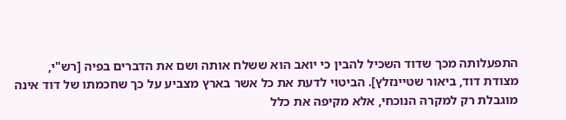התפעלותה מכך שדוד השכיל להבין כי יואב הוא ששלח אותה ושם את הדברים בפיה [רש"י, מצודת דוד, ביאור שטיינזלץ]. הביטוי לדעת את כל אשר בארץ מצביע על כך שחכמתו של דוד אינה מוגבלת רק למקרה הנוכחי, אלא מקיפה את כלל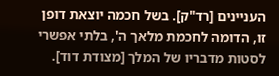העניינים [רד"ק]. בשל חכמה יוצאת דופן זו, הדומה לחכמת מלאך ה', בלתי אפשרי לסטות מדבריו של המלך [מצודת דוד].